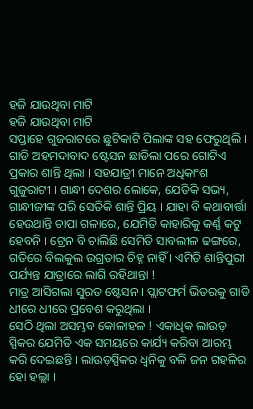ହଜି ଯାଉଥିବା ମାଟି
ହଜି ଯାଉଥିବା ମାଟି
ସପ୍ତାହେ ଗୁଜରାଟରେ ଛୁଟିକାଟି ପିଲାଙ୍କ ସହ ଫେରୁଥିଲି ।
ଗାଡି ଅହମଦାବାଦ ଷ୍ଟେସନ ଛାଡିଲା ପରେ ଗୋଟିଏ ପ୍ରକାର ଶାନ୍ତି ଥିଲା । ସହଯାତ୍ରୀ ମାନେ ଅଧିକାଂଶ ଗୁଜୁରାଟୀ । ଗାନ୍ଧୀ ଦେଶର ଲୋକେ, ଯେତିକି ସଭ୍ୟ, ଗାନ୍ଧୀଜୀଙ୍କ ପରି ସେତିକି ଶାନ୍ତି ପ୍ରିୟ । ଯାହା ବି କଥାବାର୍ତ୍ତା ହେଉଥାନ୍ତି ଚାପା ଗଳାରେ, ଯେମିତି କାହାରିକୁ କର୍ଣ୍ଣ କଟୁ ହେବନି । ଟ୍ରେନ ବି ଚାଲିଛି ସେମିତି ସାବଲୀଳ ଢଙ୍ଗରେ, ଗତିରେ ବିଲକୁଲ ଉଗ୍ରତାର ଚିହ୍ନ ନାହିଁ । ଏମିତି ଶାନ୍ତିପୁରୀ ପର୍ଯ୍ୟନ୍ତ ଯାତ୍ରାରେ ଲାଗି ରହିଥାନ୍ତା !
ମାତ୍ର ଆସିଗଲା ସୁରତ ଷ୍ଟେସନ । ପ୍ଲାଟଫର୍ମ ଭିତରକୁ ଗାଡି ଧୀରେ ଧୀରେ ପ୍ରବେଶ କରୁଥିଲା ।
ସେଠି ଥିଲା ଅସମ୍ଭବ କୋଳାହଳ ! ଏକାଧିକ ଲାଉଡ଼ ସ୍ପିକର ଯେମିତି ଏକ ସମୟରେ କାର୍ଯ୍ୟ କରିବା ଆରମ୍ଭ କରି ଦେଇଛନ୍ତି । ଲାଉଡ଼ସ୍ପିକର ଧ୍ଵନିକୁ ବଳି ଜନ ଗହଳିର ହୋ ହଲ୍ଲା ।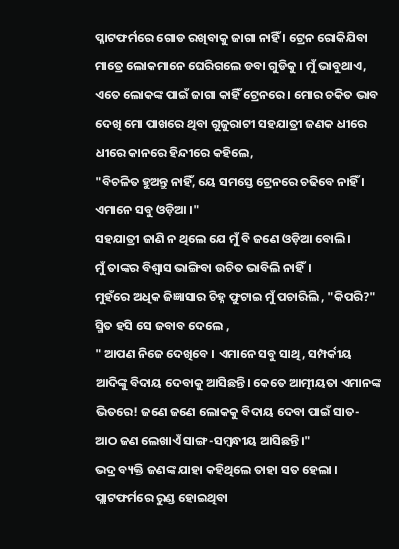ପ୍ଳାଟଫର୍ମରେ ଗୋଡ ରଖିବାକୁ ଜାଗା ନାହିଁ । ଟ୍ରେନ ରୋକିଯିବା ମାତ୍ରେ ଲୋକମାନେ ଘେରିଗଲେ ଡବା ଗୁଡିକୁ । ମୁଁ ଭାବୁଥାଏ, ଏତେ ଲୋକଙ୍କ ପାଇଁ ଜାଗା କାହିଁ ଟ୍ରେନରେ । ମୋର ଚକିତ ଭାବ ଦେଖି ମୋ ପାଖରେ ଥିବା ଗୁଜୁରାଟୀ ସହଯାତ୍ରୀ ଜଣକ ଧୀରେ ଧୀରେ କାନରେ ହିନ୍ଦୀରେ କହିଲେ,
"ବିଚଳିତ ହୁଅନ୍ତୁ ନାହିଁ, ୟେ ସମସ୍ତେ ଟ୍ରେନରେ ଚଢିବେ ନାହିଁ । ଏମାନେ ସବୁ ଓଡ଼ିଆ ।"
ସହଯାତ୍ରୀ ଜାଣି ନ ଥିଲେ ଯେ ମୁଁ ବି ଜଣେ ଓଡ଼ିଆ ବୋଲି।
ମୁଁ ତାଙ୍କର ବିଶ୍ୱାସ ଭାଙ୍ଗିବା ଉଚିତ ଭାବିଲି ନାହିଁ।
ମୁହଁରେ ଅଧିକ ଜିଜ୍ଞାସାର ଚିହ୍ନ ଫୁଟାଇ ମୁଁ ପଚାରିଲି , "କିପରି?"
ସ୍ମିତ ହସି ସେ ଜବାବ ଦେଲେ ,
" ଆପଣ ନିଜେ ଦେଖିବେ । ଏମାନେ ସବୁ ସାଥି, ସମ୍ପର୍କୀୟ ଆଦିଙ୍କୁ ବିଦାୟ ଦେବାକୁ ଆସିଛନ୍ତି। କେତେ ଆତ୍ମୀୟତା ଏମାନଙ୍କ ଭିତରେ! ଜଣେ ଜଣେ ଲୋକକୁ ବିଦାୟ ଦେବା ପାଇଁ ସାତ-ଆଠ ଜଣ ଲେଖାଏଁ ସାଙ୍ଗ-ସମ୍ବନ୍ଧୀୟ ଆସିଛନ୍ତି।"
ଭଦ୍ର ବ୍ୟକ୍ତି ଜଣଙ୍କ ଯାହା କହିଥିଲେ ତାହା ସତ ହେଲା । ପ୍ଲାଟଫର୍ମରେ ରୁଣ୍ଡ ହୋଇଥିବା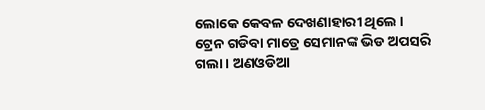ଲୋକେ କେବଳ ଦେଖଣାହାରୀ ଥିଲେ । ଟ୍ରେନ ଗଡିବା ମାତ୍ରେ ସେମାନଙ୍କ ଭିଡ ଅପସରି ଗଲା । ଅଣଓଡିଆ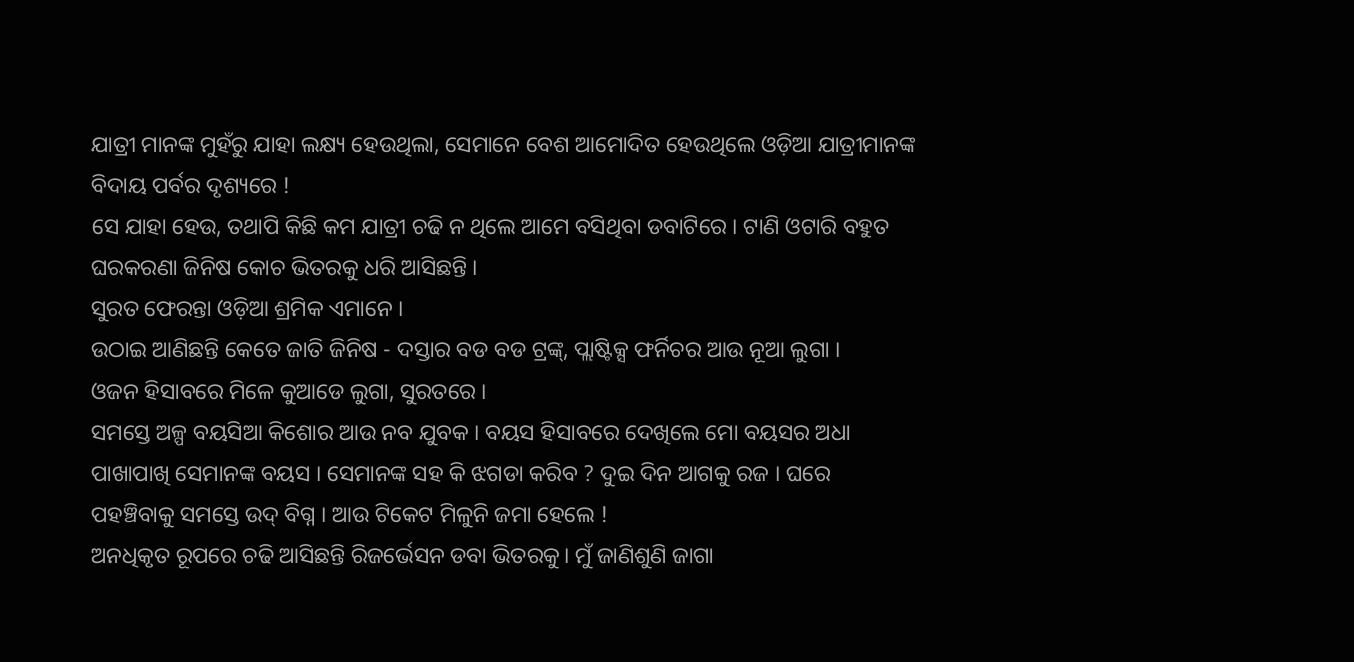ଯାତ୍ରୀ ମାନଙ୍କ ମୁହଁରୁ ଯାହା ଲକ୍ଷ୍ୟ ହେଉଥିଲା, ସେମାନେ ବେଶ ଆମୋଦିତ ହେଉଥିଲେ ଓଡ଼ିଆ ଯାତ୍ରୀମାନଙ୍କ ବିଦାୟ ପର୍ବର ଦୃଶ୍ୟରେ !
ସେ ଯାହା ହେଉ, ତଥାପି କିଛି କମ ଯାତ୍ରୀ ଚଢି ନ ଥିଲେ ଆମେ ବସିଥିବା ଡବାଟିରେ । ଟାଣି ଓଟାରି ବହୁତ ଘରକରଣା ଜିନିଷ କୋଚ ଭିତରକୁ ଧରି ଆସିଛନ୍ତି ।
ସୁରତ ଫେରନ୍ତା ଓଡ଼ିଆ ଶ୍ରମିକ ଏମାନେ ।
ଉଠାଇ ଆଣିଛନ୍ତି କେତେ ଜାତି ଜିନିଷ - ଦସ୍ତାର ବଡ ବଡ ଟ୍ରଙ୍କ୍, ପ୍ଲାଷ୍ଟିକ୍ସ ଫର୍ନିଚର ଆଉ ନୂଆ ଲୁଗା ।
ଓଜନ ହିସାବରେ ମିଳେ କୁଆଡେ ଲୁଗା, ସୁରତରେ ।
ସମସ୍ତେ ଅଳ୍ପ ବୟସିଆ କିଶୋର ଆଉ ନବ ଯୁବକ । ବୟସ ହିସାବରେ ଦେଖିଲେ ମୋ ବୟସର ଅଧା ପାଖାପାଖି ସେମାନଙ୍କ ବୟସ । ସେମାନଙ୍କ ସହ କି ଝଗଡା କରିବ ? ଦୁଇ ଦିନ ଆଗକୁ ରଜ । ଘରେ ପହଞ୍ଚିବାକୁ ସମସ୍ତେ ଉଦ୍ ବିଗ୍ନ । ଆଉ ଟିକେଟ ମିଳୁନି ଜମା ହେଲେ !
ଅନଧିକୃତ ରୂପରେ ଚଢି ଆସିଛନ୍ତି ରିଜର୍ଭେସନ ଡବା ଭିତରକୁ। ମୁଁ ଜାଣିଶୁଣି ଜାଗା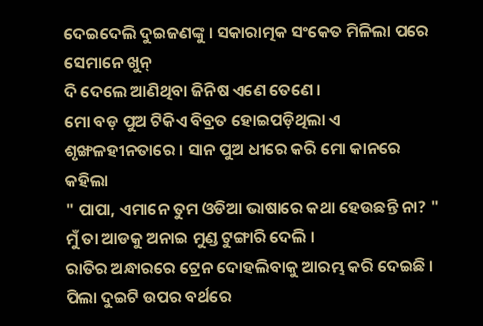ଦେଇଦେଲି ଦୁଇଜଣଙ୍କୁ । ସକାରାତ୍ମକ ସଂକେତ ମିଳିଲା ପରେ ସେମାନେ ଖୁନ୍
ଦି ଦେଲେ ଆଣିଥିବା ଜିନିଷ ଏଣେ ତେଣେ ।
ମୋ ବଡ଼ ପୁଅ ଟିକିଏ ବିବ୍ରତ ହୋଇପଡ଼ିଥିଲା ଏ ଶୃଙ୍ଖଳହୀନତାରେ । ସାନ ପୁଅ ଧୀରେ କରି ମୋ କାନରେ କହିଲା
" ପାପା, ଏମାନେ ତୁମ ଓଡିଆ ଭାଷାରେ କଥା ହେଉଛନ୍ତି ନା? "
ମୁଁ ତା ଆଡକୁ ଅନାଇ ମୁଣ୍ଡ ଟୁଙ୍ଗାରି ଦେଲି ।
ରାତିର ଅନ୍ଧାରରେ ଟ୍ରେନ ଦୋହଲିବାକୁ ଆରମ୍ଭ କରି ଦେଇଛି । ପିଲା ଦୁଇଟି ଉପର ବର୍ଥରେ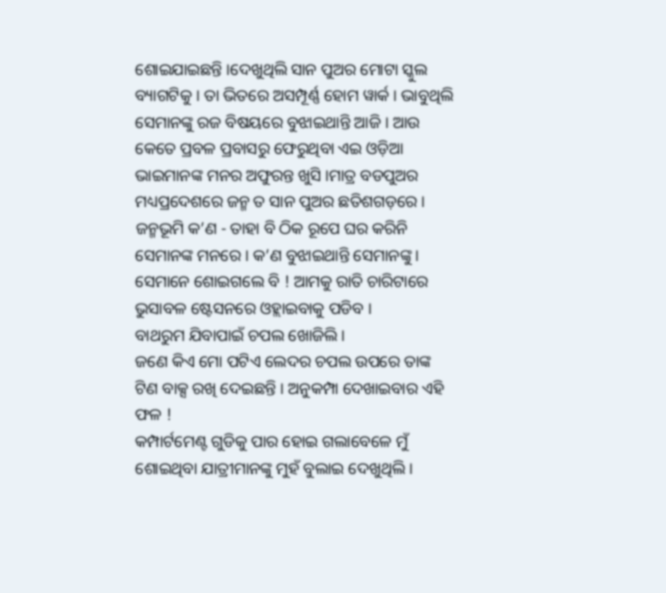ଶୋଇଯାଇଛନ୍ତି ।ଦେଖୁଥିଲି ସାନ ପୁଅର ମୋଟା ସ୍କୁଲ ବ୍ୟାଗଟିକୁ । ତା ଭିତରେ ଅସମ୍ପୂର୍ଣ୍ଣ ହୋମ ୱାର୍କ । ଭାବୁଥିଲି ସେମାନଙ୍କୁ ରଜ ବିଷୟରେ ବୁଝାଇଥାନ୍ତି ଆଜି । ଆଉ କେତେ ପ୍ରବଳ ପ୍ରବାସରୁ ଫେରୁଥିବା ଏଇ ଓଡ଼ିଆ ଭାଇମାନଙ୍କ ମନର ଅଫୁରନ୍ତ ଖୁସି ।ମାତ୍ର ବଡପୁଅର ମଧ୍ୟପ୍ରଦେଶରେ ଜନ୍ମ ତ ସାନ ପୁଅର ଛତିଶଗଡ଼ରେ । ଜନ୍ମଭୂମି କ’ଣ - ତାହା ବି ଠିକ ରୂପେ ଘର କରିନି ସେମାନଙ୍କ ମନରେ । କ’ଣ ବୁଝାଇଥାନ୍ତି ସେମାନଙ୍କୁ । ସେମାନେ ଶୋଇଗଲେ ବି ! ଆମକୁ ରାତି ଚାରିଟାରେ ଭୁସାବଳ ଷ୍ଟେସନରେ ଓହ୍ଲାଇବାକୁ ପଡିବ ।
ବାଥରୁମ ଯିବାପାଇଁ ଚପଲ ଖୋଜିଲି ।
ଜଣେ କିଏ ମୋ ପଟିଏ ଲେଦର ଚପଲ ଉପରେ ତାଙ୍କ ଟିଣ ବାକ୍ସ ରଖି ଦେଇଛନ୍ତି । ଅନୁକମ୍ପା ଦେଖାଇବାର ଏହି ଫଳ !
କମ୍ପାର୍ଟମେଣ୍ଟ ଗୁଡିକୁ ପାର ହୋଇ ଗଲାବେଳେ ମୁଁ ଶୋଇଥିବା ଯାତ୍ରୀମାନଙ୍କୁ ମୁହଁ ବୁଲାଇ ଦେଖୁଥିଲି ।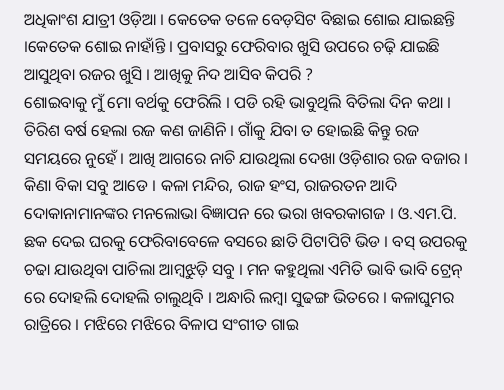ଅଧିକାଂଶ ଯାତ୍ରୀ ଓଡ଼ିଆ । କେତେକ ତଳେ ବେଡ଼ସିଟ ବିଛାଇ ଶୋଇ ଯାଇଛନ୍ତି ।କେତେକ ଶୋଇ ନାହାଁନ୍ତି । ପ୍ରବାସରୁ ଫେରିବାର ଖୁସି ଉପରେ ଚଢ଼ି ଯାଇଛି ଆସୁଥିବା ରଜର ଖୁସି । ଆଖିକୁ ନିଦ ଆସିବ କିପରି ?
ଶୋଇବାକୁ ମୁଁ ମୋ ବର୍ଥକୁ ଫେରିଲି । ପଡି ରହି ଭାବୁଥିଲି ବିତିଲା ଦିନ କଥା । ତିରିଶ ବର୍ଷ ହେଲା ରଜ କଣ ଜାଣିନି । ଗାଁକୁ ଯିବା ତ ହୋଇଛି କିନ୍ତୁ ରଜ ସମୟରେ ନୁହେଁ । ଆଖି ଆଗରେ ନାଚି ଯାଉଥିଲା ଦେଖା ଓଡ଼ିଶାର ରଜ ବଜାର । କିଣା ବିକା ସବୁ ଆଡେ । କଳା ମନ୍ଦିର, ରାଜ ହଂସ, ରାଜରତନ ଆଦି ଦୋକାନାମାନଙ୍କର ମନଲୋଭା ବିଜ୍ଞାପନ ରେ ଭରା ଖବରକାଗଜ । ଓ.ଏମ.ପି. ଛକ ଦେଇ ଘରକୁ ଫେରିବାବେଳେ ବସରେ ଛାତି ପିଟାପିଟି ଭିଡ । ବସ୍ ଉପରକୁ ଚଢା ଯାଉଥିବା ପାଚିଲା ଆମ୍ବଝୁଡ଼ି ସବୁ । ମନ କହୁଥିଲା ଏମିତି ଭାବି ଭାବି ଟ୍ରେନ୍ ରେ ଦୋହଲି ଦୋହଲି ଚାଲୁଥିବି । ଅନ୍ଧାରି ଲମ୍ବା ସୁଢଙ୍ଗ ଭିତରେ । କଳାଘୁମର ରାତ୍ରିରେ । ମଝିରେ ମଝିରେ ବିଳାପ ସଂଗୀତ ଗାଇ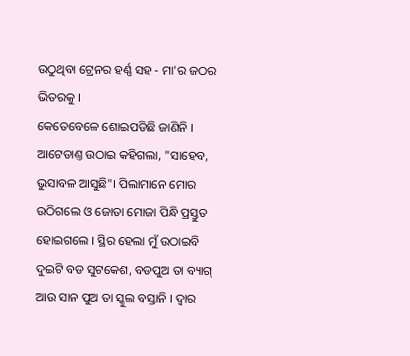ଉଠୁଥିବା ଟ୍ରେନର ହର୍ଣ୍ଣ ସହ - ମା'ର ଜଠର ଭିତରକୁ ।
କେତେବେଳେ ଶୋଇପଡିଛି ଜାଣିନି ।
ଆଟେଡାଣ୍ତ ଉଠାଇ କହିଗଲା, "ସାହେବ, ଭୁସାବଳ ଆସୁଛି"। ପିଲାମାନେ ମୋର ଉଠିଗଲେ ଓ ଜୋତା ମୋଜା ପିନ୍ଧି ପ୍ରସ୍ତୁତ ହୋଇଗଲେ । ସ୍ଥିର ହେଲା ମୁଁ ଉଠାଇବି ଦୁଇଟି ବଡ ସୁଟକେଶ, ବଡପୁଅ ତା ବ୍ୟାଗ୍ ଆଉ ସାନ ପୁଅ ତା ସ୍କୁଲ ବସ୍ତାନି । ଦ୍ୱାର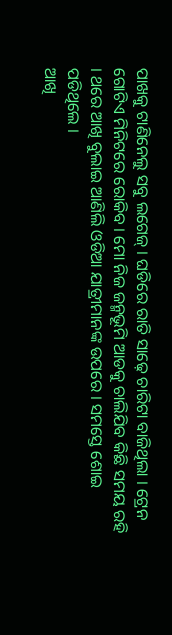ପାଖକୁ ଟାଣିନେଲୁ ସବୁ ଲଗେଜ୍ । ଘଡିରେ ରାତି ସାଢ଼େ ଚାରିଟା ବାଜିଥିଲା । ଟ୍ରେନ ଗୋଟିଏ ମିନିଟରେ ରୋକିବ । ମୋ ନିଜ ଜନ୍ମଭୂମି ଆଡକୁ ଚାଲିଯିବ କିଛି ସମୟ ରହି । ଥରେ ଆଖି ବୁଲାଇ ଆଣିଲି ଓଡିଆ ଯାତ୍ରୀମାନଙ୍କ ଉପରେ । ସମସ୍ତେ ଶୋଇ ପଡିଥିଲେ ।
ଆଖି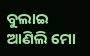ବୁଲାଇ ଆଣିଲି ମୋ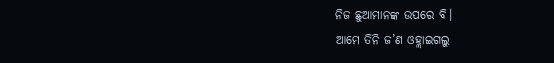ନିଜ ଛୁଆମାନଙ୍କ ଉପରେ ବି।
ଆମେ ତିନି ଜ’ଣ ଓହ୍ଲାଇଗଲୁ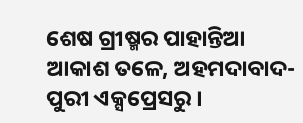ଶେଷ ଗ୍ରୀଷ୍ମର ପାହାନ୍ତିଆ ଆକାଶ ତଳେ, ଅହମଦାବାଦ-ପୁରୀ ଏକ୍ସପ୍ରେସରୁ ।